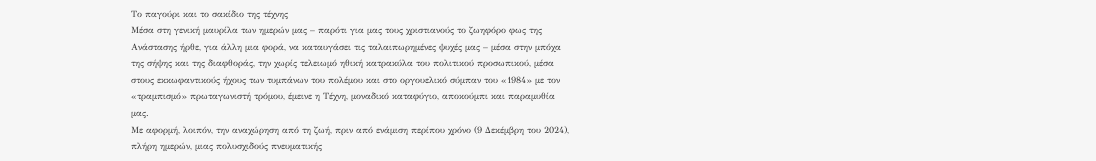Το παγούρι και το σακίδιο της τέχνης
Μέσα στη γενική μαυρίλα των ημερών μας – παρότι για μας τους χριστιανούς το ζωηφόρο φως της Ανάστασης ήρθε, για άλλη μια φορά, να καταυγάσει τις ταλαιπωρημένες ψυχές μας – μέσα στην μπόχα της σήψης και της διαφθοράς, την χωρίς τελειωμό ηθική κατρακύλα του πολιτικού προσωπικού, μέσα στους εκκωφαντικούς ήχους των τυμπάνων του πολέμου και στο οργουελικό σύμπαν του «1984» με τον «τραμπισμό» πρωταγωνιστή τρόμου, έμεινε η Τέχνη, μοναδικό καταφύγιο, αποκούμπι και παραμυθία μας.
Με αφορμή, λοιπόν, την αναχώρηση από τη ζωή, πριν από ενάμιση περίπου χρόνο (9 Δεκέμβρη του 2024), πλήρη ημερών, μιας πολυσχιδούς πνευματικής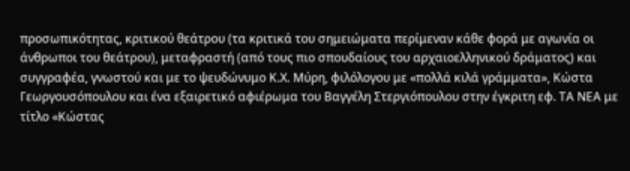προσωπικότητας, κριτικού θεάτρου (τα κριτικά του σημειώματα περίμεναν κάθε φορά με αγωνία οι άνθρωποι του θεάτρου), μεταφραστή (από τους πιο σπουδαίους του αρχαιοελληνικού δράματος) και συγγραφέα, γνωστού και με το ψευδώνυμο Κ.Χ. Μύρη, φιλόλογου με «πολλά κιλά γράμματα», Κώστα Γεωργουσόπουλου και ένα εξαιρετικό αφιέρωμα του Βαγγέλη Στεργιόπουλου στην έγκριτη εφ. ΤΑ ΝΕΑ με τίτλο «Κώστας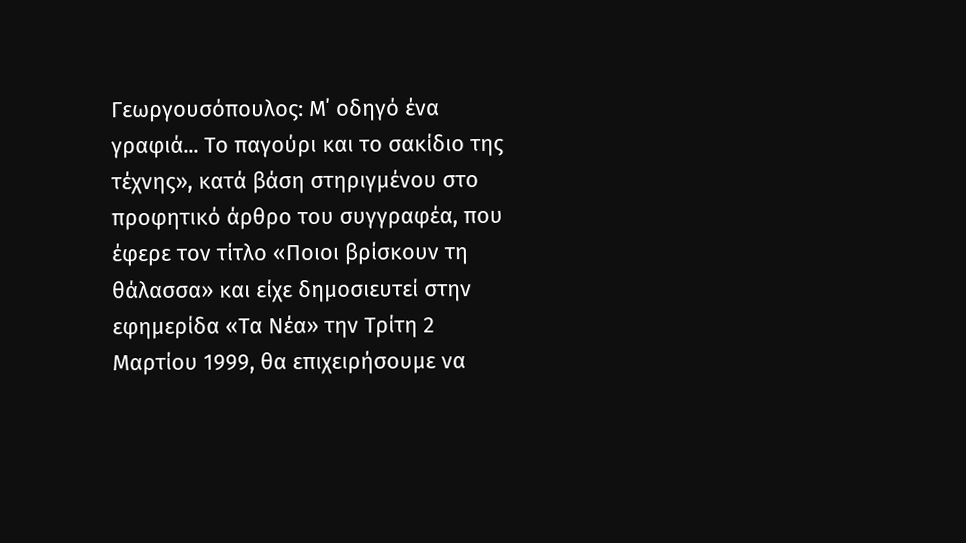Γεωργουσόπουλος: Μ΄ οδηγό ένα γραφιά... Το παγούρι και το σακίδιο της τέχνης», κατά βάση στηριγμένου στο προφητικό άρθρο του συγγραφέα, που έφερε τον τίτλο «Ποιοι βρίσκουν τη θάλασσα» και είχε δημοσιευτεί στην εφημερίδα «Τα Νέα» την Τρίτη 2 Μαρτίου 1999, θα επιχειρήσουμε να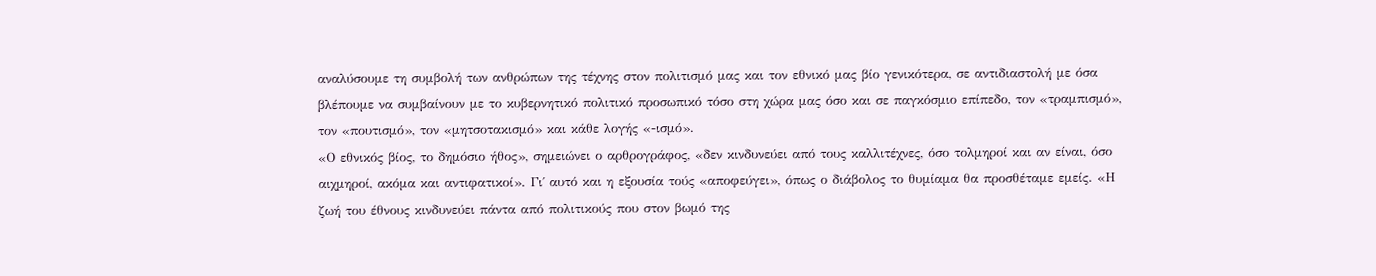αναλύσουμε τη συμβολή των ανθρώπων της τέχνης στον πολιτισμό μας και τον εθνικό μας βίο γενικότερα, σε αντιδιαστολή με όσα βλέπουμε να συμβαίνουν με το κυβερνητικό πολιτικό προσωπικό τόσο στη χώρα μας όσο και σε παγκόσμιο επίπεδο, τον «τραμπισμό», τον «πουτισμό», τον «μητσοτακισμό» και κάθε λογής «-ισμό».
«Ο εθνικός βίος, το δημόσιο ήθος», σημειώνει ο αρθρογράφος, «δεν κινδυνεύει από τους καλλιτέχνες, όσο τολμηροί και αν είναι, όσο αιχμηροί, ακόμα και αντιφατικοί». Γι΄ αυτό και η εξουσία τούς «αποφεύγει», όπως ο διάβολος το θυμίαμα θα προσθέταμε εμείς. «Η ζωή του έθνους κινδυνεύει πάντα από πολιτικούς που στον βωμό της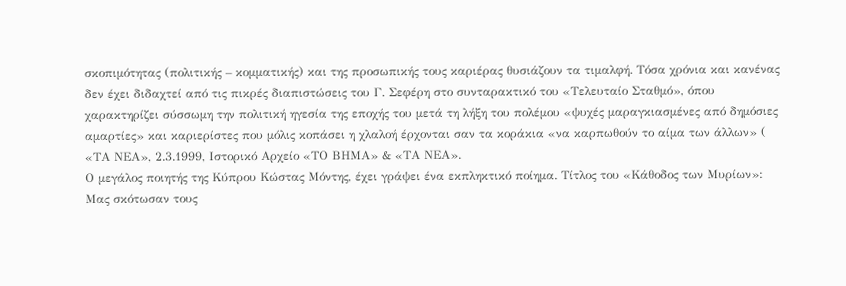σκοπιμότητας (πολιτικής – κομματικής) και της προσωπικής τους καριέρας θυσιάζουν τα τιμαλφή. Τόσα χρόνια και κανένας δεν έχει διδαχτεί από τις πικρές διαπιστώσεις του Γ. Σεφέρη στο συνταρακτικό του «Τελευταίο Σταθμό», όπου χαρακτηρίζει σύσσωμη την πολιτική ηγεσία της εποχής του μετά τη λήξη του πολέμου «ψυχές μαραγκιασμένες από δημόσιες αμαρτίες» και καριερίστες που μόλις κοπάσει η χλαλοή έρχονται σαν τα κοράκια «να καρπωθούν το αίμα των άλλων» ( «ΤΑ ΝΕΑ», 2.3.1999, Ιστορικό Αρχείο «ΤΟ ΒΗΜΑ» & «ΤΑ ΝΕΑ».
Ο μεγάλος ποιητής της Κύπρου Κώστας Μόντης, έχει γράψει ένα εκπληκτικό ποίημα. Τίτλος του «Κάθοδος των Μυρίων»:
Μας σκότωσαν τους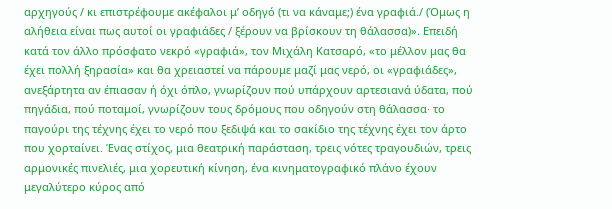αρχηγούς / κι επιστρέφουμε ακέφαλοι μ’ οδηγό (τι να κάναμε;) ένα γραφιά./ (Όμως η αλήθεια είναι πως αυτοί οι γραφιάδες / ξέρουν να βρίσκουν τη θάλασσα)». Επειδή κατά τον άλλο πρόσφατο νεκρό «γραφιά», τον Μιχάλη Κατσαρό, «το μέλλον μας θα έχει πολλή ξηρασία» και θα χρειαστεί να πάρουμε μαζί μας νερό, οι «γραφιάδες», ανεξάρτητα αν έπιασαν ή όχι όπλο, γνωρίζουν πού υπάρχουν αρτεσιανά ύδατα, πού πηγάδια, πού ποταμοί, γνωρίζουν τους δρόμους που οδηγούν στη θάλασσα· το παγούρι της τέχνης έχει το νερό που ξεδιψά και το σακίδιο της τέχνης έχει τον άρτο που χορταίνει. Ένας στίχος, μια θεατρική παράσταση, τρεις νότες τραγουδιών, τρεις αρμονικές πινελιές, μια χορευτική κίνηση, ένα κινηματογραφικό πλάνο έχουν μεγαλύτερο κύρος από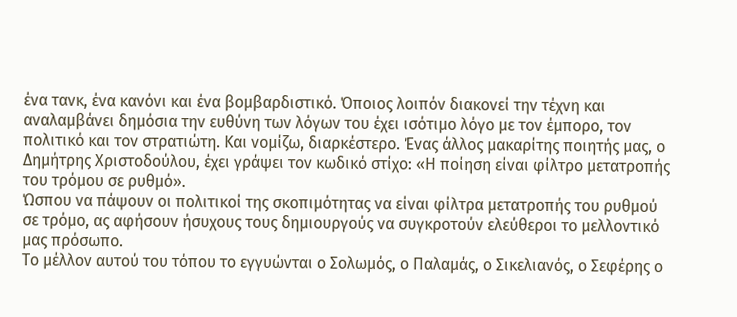ένα τανκ, ένα κανόνι και ένα βομβαρδιστικό. Όποιος λοιπόν διακονεί την τέχνη και αναλαμβάνει δημόσια την ευθύνη των λόγων του έχει ισότιμο λόγο με τον έμπορο, τον πολιτικό και τον στρατιώτη. Και νομίζω, διαρκέστερο. Ένας άλλος μακαρίτης ποιητής μας, ο Δημήτρης Χριστοδούλου, έχει γράψει τον κωδικό στίχο: «Η ποίηση είναι φίλτρο μετατροπής του τρόμου σε ρυθμό».
Ώσπου να πάψουν οι πολιτικοί της σκοπιμότητας να είναι φίλτρα μετατροπής του ρυθμού σε τρόμο, ας αφήσουν ήσυχους τους δημιουργούς να συγκροτούν ελεύθεροι το μελλοντικό μας πρόσωπο.
Το μέλλον αυτού του τόπου το εγγυώνται ο Σολωμός, ο Παλαμάς, ο Σικελιανός, ο Σεφέρης ο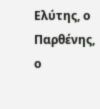Ελύτης, ο Παρθένης, ο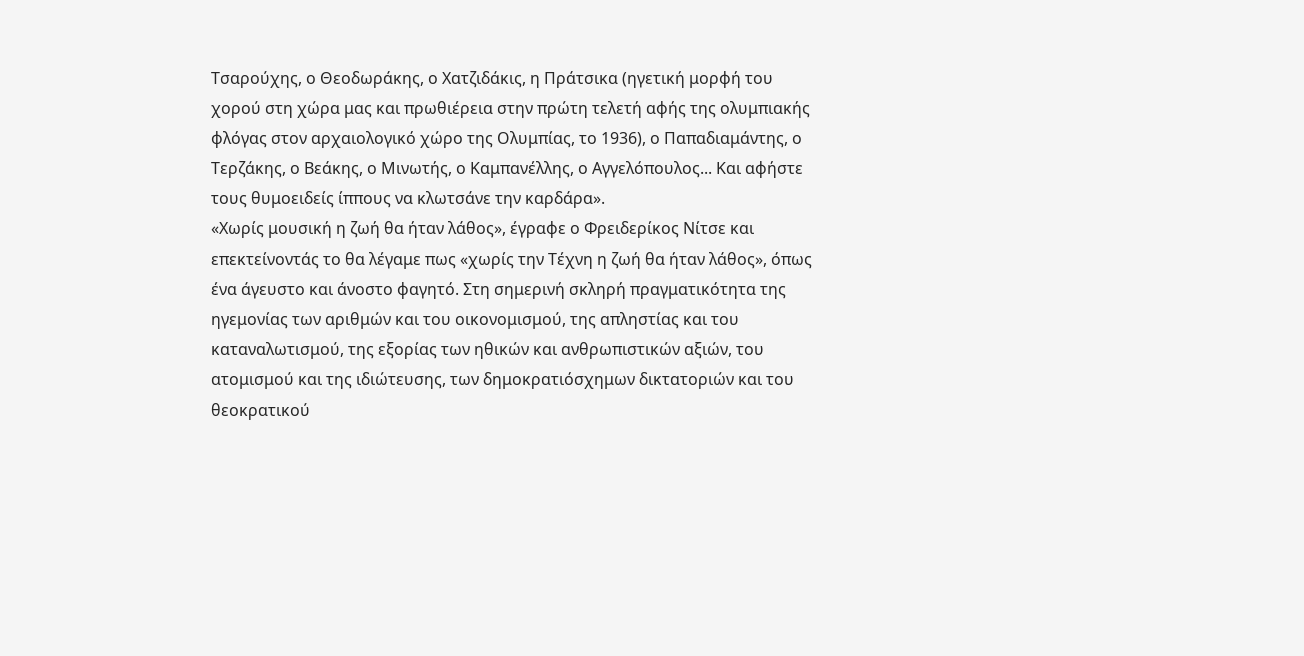Τσαρούχης, ο Θεοδωράκης, ο Χατζιδάκις, η Πράτσικα (ηγετική μορφή του χορού στη χώρα μας και πρωθιέρεια στην πρώτη τελετή αφής της ολυμπιακής φλόγας στον αρχαιολογικό χώρο της Ολυμπίας, το 1936), ο Παπαδιαμάντης, ο Τερζάκης, ο Βεάκης, ο Μινωτής, ο Καμπανέλλης, ο Αγγελόπουλος... Και αφήστε τους θυμοειδείς ίππους να κλωτσάνε την καρδάρα».
«Χωρίς μουσική η ζωή θα ήταν λάθος», έγραφε ο Φρειδερίκος Νίτσε και επεκτείνοντάς το θα λέγαμε πως «χωρίς την Τέχνη η ζωή θα ήταν λάθος», όπως ένα άγευστο και άνοστο φαγητό. Στη σημερινή σκληρή πραγματικότητα της ηγεμονίας των αριθμών και του οικονομισμού, της απληστίας και του καταναλωτισμού, της εξορίας των ηθικών και ανθρωπιστικών αξιών, του ατομισμού και της ιδιώτευσης, των δημοκρατιόσχημων δικτατοριών και του θεοκρατικού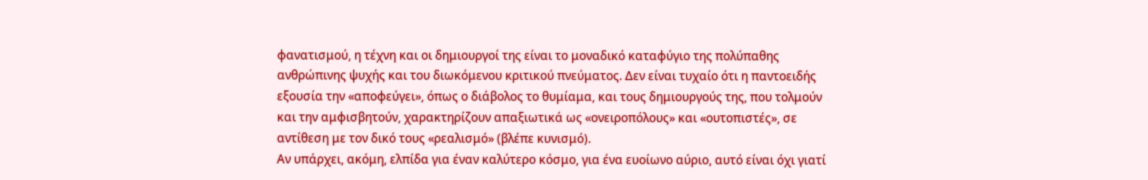φανατισμού, η τέχνη και οι δημιουργοί της είναι το μοναδικό καταφύγιο της πολύπαθης ανθρώπινης ψυχής και του διωκόμενου κριτικού πνεύματος. Δεν είναι τυχαίο ότι η παντοειδής εξουσία την «αποφεύγει», όπως ο διάβολος το θυμίαμα, και τους δημιουργούς της, που τολμούν και την αμφισβητούν, χαρακτηρίζουν απαξιωτικά ως «ονειροπόλους» και «ουτοπιστές», σε αντίθεση με τον δικό τους «ρεαλισμό» (βλέπε κυνισμό).
Αν υπάρχει, ακόμη, ελπίδα για έναν καλύτερο κόσμο, για ένα ευοίωνο αύριο, αυτό είναι όχι γιατί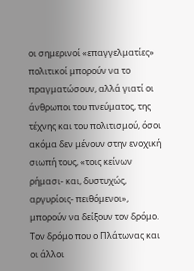οι σημερινοί «επαγγελματίες» πολιτικοί μπορούν να το πραγματώσουν, αλλά γιατί οι άνθρωποι του πνεύματος, της τέχνης και του πολιτισμού, όσοι ακόμα δεν μένουν στην ενοχική σιωπή τους, «τοις κείνων ρήμασι- και, δυστυχώς, αργυρίοις- πειθόμενοι», μπορούν να δείξουν τον δρόμο. Τον δρόμο που ο Πλάτωνας και οι άλλοι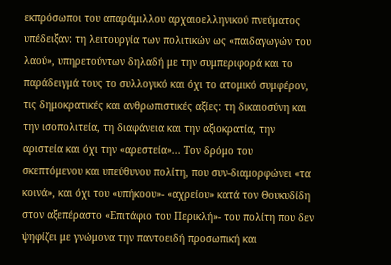εκπρόσωποι του απαράμιλλου αρχαιοελληνικού πνεύματος υπέδειξαν: τη λειτουργία των πολιτικών ως «παιδαγωγών του λαού», υπηρετούντων δηλαδή με την συμπεριφορά και το παράδειγμά τους το συλλογικό και όχι το ατομικό συμφέρον, τις δημοκρατικές και ανθρωπιστικές αξίες: τη δικαιοσύνη και την ισοπολιτεία, τη διαφάνεια και την αξιοκρατία, την αριστεία και όχι την «αρεστεία»... Τον δρόμο του σκεπτόμενου και υπεύθυνου πολίτη, που συν-διαμορφώνει «τα κοινά», και όχι του «υπήκοου»- «αχρείου» κατά τον Θουκυδίδη στον αξεπέραστο «Επιτάφιο του Περικλή»- του πολίτη που δεν ψηφίζει με γνώμονα την παντοειδή προσωπική και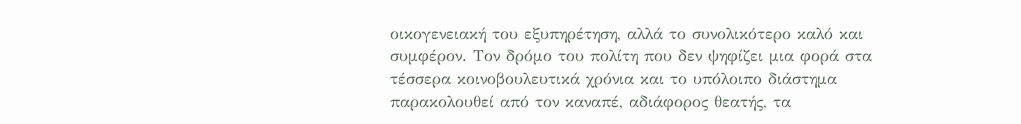οικογενειακή του εξυπηρέτηση, αλλά το συνολικότερο καλό και συμφέρον. Τον δρόμο του πολίτη που δεν ψηφίζει μια φορά στα τέσσερα κοινοβουλευτικά χρόνια και το υπόλοιπο διάστημα παρακολουθεί από τον καναπέ, αδιάφορος θεατής, τα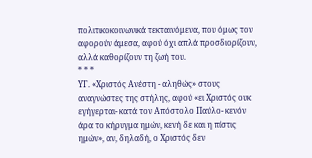πολιτικοκοινωνικά τεκταινόμενα, που όμως τον αφορούν άμεσα, αφού όχι απλά προσδιορίζουν, αλλά καθορίζουν τη ζωή του.
* * *
ΥΓ. «Χριστός Ανέστη - αληθώς» στους αναγνώστες της στήλης, αφού «ει Χριστός ουκ εγήγερται- κατά τον Απόστολο Παύλο- κενόν άρα το κήρυγμα ημών, κενή δε και η πίστις ημών», αν, δηλαδή, ο Χριστός δεν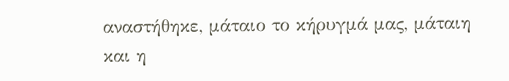αναστήθηκε, μάταιο το κήρυγμά μας, μάταιη και η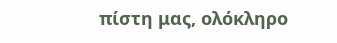πίστη μας, ολόκληρο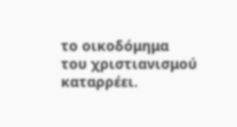το οικοδόμημα του χριστιανισμού καταρρέει.